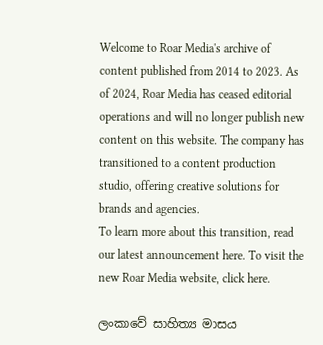Welcome to Roar Media's archive of content published from 2014 to 2023. As of 2024, Roar Media has ceased editorial operations and will no longer publish new content on this website. The company has transitioned to a content production studio, offering creative solutions for brands and agencies.
To learn more about this transition, read our latest announcement here. To visit the new Roar Media website, click here.

ලංකාවේ සාහිත්‍ය මාසය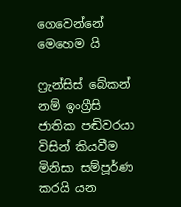ගෙවෙන්නේ මෙහෙම යි

ෆ්‍රැන්සිස් බේකන් නම් ඉංග්‍රීසි ජාතික පඬිවරයා විසින් කියවීම මිනිසා සම්පූර්ණ කරයි යන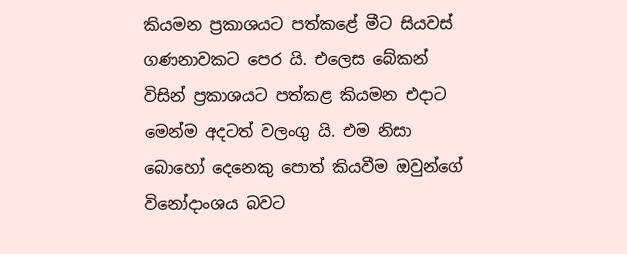කියමන ප්‍රකාශයට පත්කළේ මීට සියවස් ගණනාවකට පෙර යි. එලෙස බේකන් විසින් ප්‍රකාශයට පත්කළ කියමන එදාට මෙන්ම අදටත් වලංගු යි. එම නිසා බොහෝ දෙනෙකු පොත් කියවීම ඔවුන්ගේ විනෝදාංශය බවට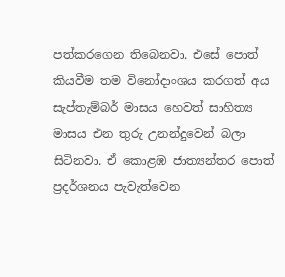පත්කරගෙන තිබෙනවා. එසේ පොත් කියවීම තම විනෝදාංශය කරගත් අය සැප්තැම්බර් මාසය හෙවත් සාහිත්‍ය මාසය එන තුරු උනන්දුවෙන් බලා සිටිනවා. ඒ කොළඹ ජාත්‍යන්තර පොත් ප්‍රදර්ශනය පැවැත්වෙන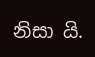නිසා යි.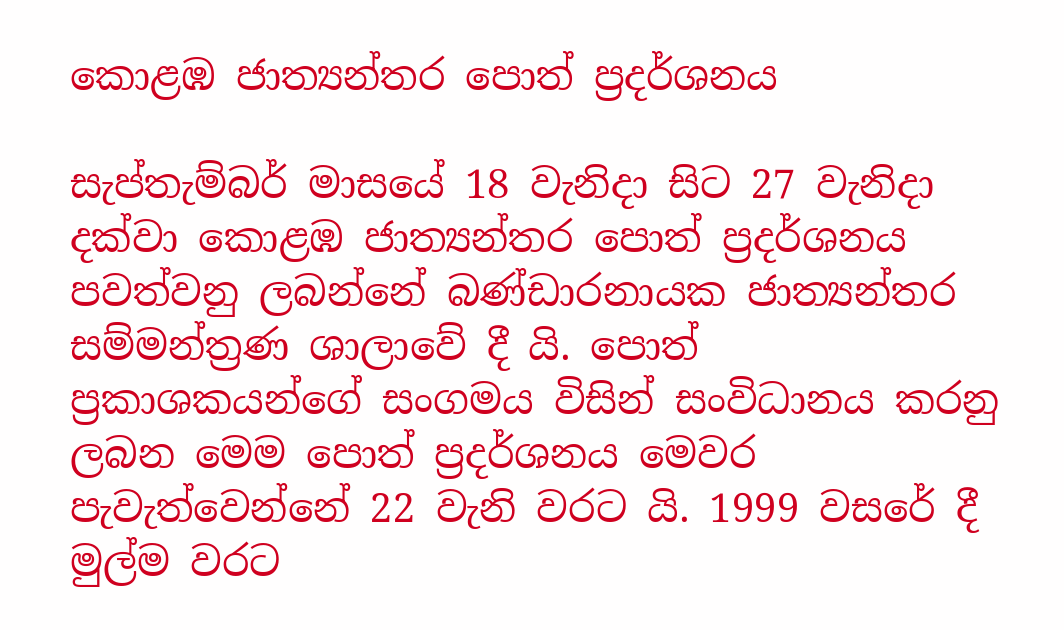කොළඹ ජාත්‍යන්තර පොත් ප්‍රදර්ශනය

සැප්තැම්බර් මාසයේ 18 වැනිදා සිට 27 වැනිදා දක්වා කොළඹ ජාත්‍යන්තර පොත් ප්‍රදර්ශනය පවත්වනු ලබන්නේ බණ්ඩාරනායක ජාත්‍යන්තර සම්මන්ත්‍රණ ශාලාවේ දී යි. පොත් ප්‍රකාශකයන්ගේ සංගමය විසින් සංවිධානය කරනු ලබන මෙම පොත් ප්‍රදර්ශනය මෙවර පැවැත්වෙන්නේ 22 වැනි වරට යි. 1999 වසරේ දී මුල්ම වරට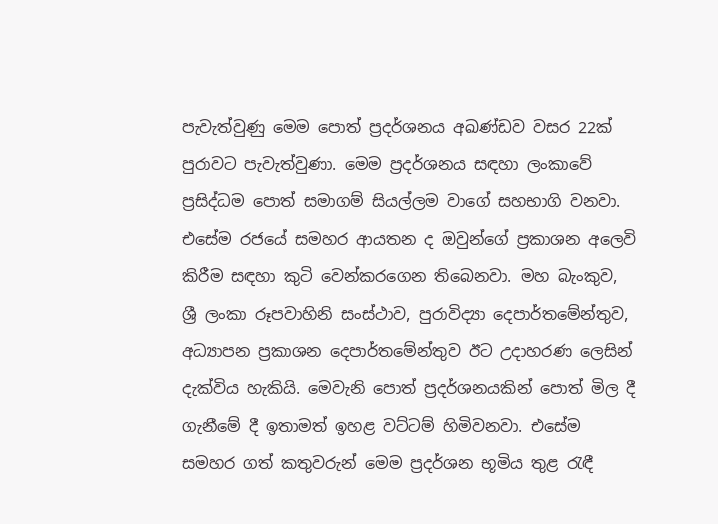පැවැත්වුණු මෙම පොත් ප්‍රදර්ශනය අඛණ්ඩව වසර 22ක් පුරාවට පැවැත්වුණා. මෙම ප්‍රදර්ශනය සඳහා ලංකාවේ ප්‍රසිද්ධම පොත් සමාගම් සියල්ලම වාගේ සහභාගි වනවා. එසේම රජයේ සමහර ආයතන ද ඔවුන්ගේ ප්‍රකාශන අලෙවි කිරීම සඳහා කුටි වෙන්කරගෙන තිබෙනවා. මහ බැංකුව, ශ්‍රී ලංකා රූපවාහිනි සංස්ථාව, පුරාවිද්‍යා දෙපාර්තමේන්තුව, අධ්‍යාපන ප්‍රකාශන දෙපාර්තමේන්තුව ඊට උදාහරණ ලෙසින් දැක්විය හැකියි. මෙවැනි පොත් ප්‍රදර්ශනයකින් පොත් මිල දී ගැනීමේ දී ඉතාමත් ඉහළ වට්ටම් හිමිවනවා. එසේම සමහර ගත් කතුවරුන් මෙම ප්‍රදර්ශන භූමිය තුළ රැඳී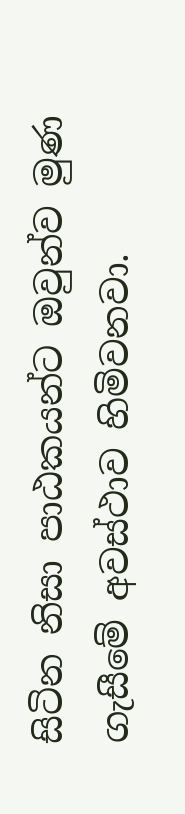සිටින නිසා පාඨකයන්ට ඔවුන්ව මුණ ගැසීමේ අවස්ථාව හිමිවනවා.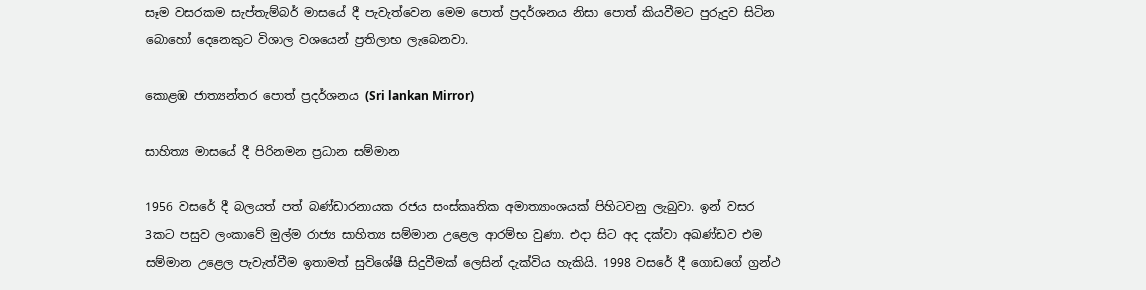සෑම වසරකම සැප්තැම්බර් මාසයේ දී පැවැත්වෙන මෙම පොත් ප්‍රදර්ශනය නිසා පොත් කියවීමට පුරුදුව සිටින බොහෝ දෙනෙකුට විශාල වශයෙන් ප්‍රතිලාභ ලැබෙනවා.

කොළඹ ජාත්‍යන්තර පොත් ප්‍රදර්ශනය (Sri lankan Mirror)

සාහිත්‍ය මාසයේ දී පිරිනමන ප්‍රධාන සම්මාන

1956 වසරේ දී බලයත් පත් බණ්ඩාරනායක රජය සංස්කෘතික අමාත්‍යාංශයක් පිහිටවනු ලැබුවා. ඉන් වසර 3කට පසුව ලංකාවේ මුල්ම රාජ්‍ය සාහිත්‍ය සම්මාන උළෙල ආරම්භ වුණා. එදා සිට අද දක්වා අඛණ්ඩව එම සම්මාන උළෙල පැවැත්වීම ඉතාමත් සුවිශේෂී සිදුවීමක් ලෙසින් දැක්විය හැකියි. 1998 වසරේ දී ගොඩගේ ග්‍රන්ථ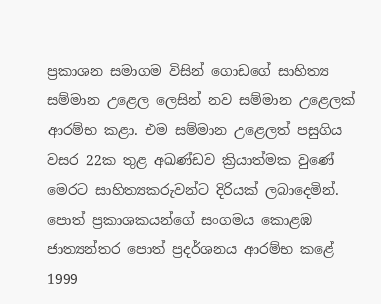ප්‍රකාශන සමාගම විසින් ගොඩගේ සාහිත්‍ය සම්මාන උළෙල ලෙසින් නව සම්මාන උළෙලක් ආරම්භ කළා. එම සම්මාන උළෙලත් පසුගිය වසර 22ක තුළ අඛණ්ඩව ක්‍රියාත්මක වුණේ මෙරට සාහිත්‍යකරුවන්ට දිරියක් ලබාදෙමින්. පොත් ප්‍රකාශකයන්ගේ සංගමය කොළඹ ජාත්‍යන්තර පොත් ප්‍රදර්ශනය ආරම්භ කළේ 1999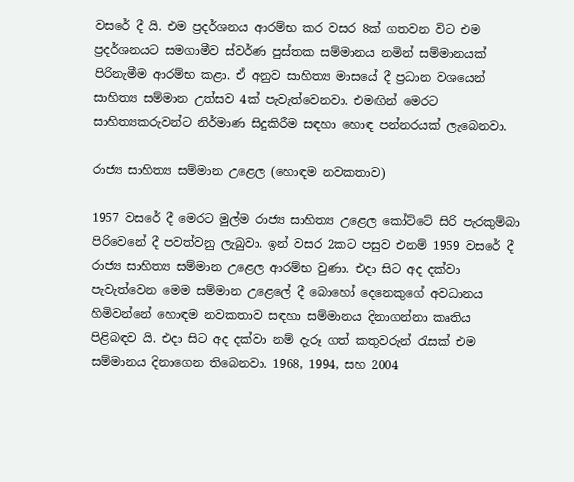වසරේ දී යි. එම ප්‍රදර්ශනය ආරම්භ කර වසර 8ක් ගතවන විට එම ප්‍රදර්ශනයට සමගාමීව ස්වර්ණ පුස්තක සම්මානය නමින් සම්මානයක් පිරිනැමීම ආරම්භ කළා. ඒ අනුව සාහිත්‍ය මාසයේ දී ප්‍රධාන වශයෙන් සාහිත්‍ය සම්මාන උත්සව 4ක් පැවැත්වෙනවා. එමඟින් මෙරට සාහිත්‍යකරුවන්ට නිර්මාණ සිදුකිරීම සඳහා හොඳ පන්නරයක් ලැබෙනවා.

රාජ්‍ය සාහිත්‍ය සම්මාන උළෙල (හොඳම නවකතාව)

1957 වසරේ දී මෙරට මුල්ම රාජ්‍ය සාහිත්‍ය උළෙල කෝට්ටේ සිරි පැරකුම්බා පිරිවෙනේ දී පවත්වනු ලැබුවා. ඉන් වසර 2කට පසුව එනම් 1959 වසරේ දී රාජ්‍ය සාහිත්‍ය සම්මාන උළෙල ආරම්භ වුණා. එදා සිට අද දක්වා පැවැත්වෙන මෙම සම්මාන උළෙලේ දී බොහෝ දෙනෙකුගේ අවධානය හිමිවන්නේ හොඳම නවකතාව සඳහා සම්මානය දිනාගන්නා කෘතිය පිළිබඳව යි. එදා සිට අද දක්වා නම් දැරූ ගත් කතුවරුන් රැසක් එම සම්මානය දිනාගෙන තිබෙනවා. 1968, 1994, සහ 2004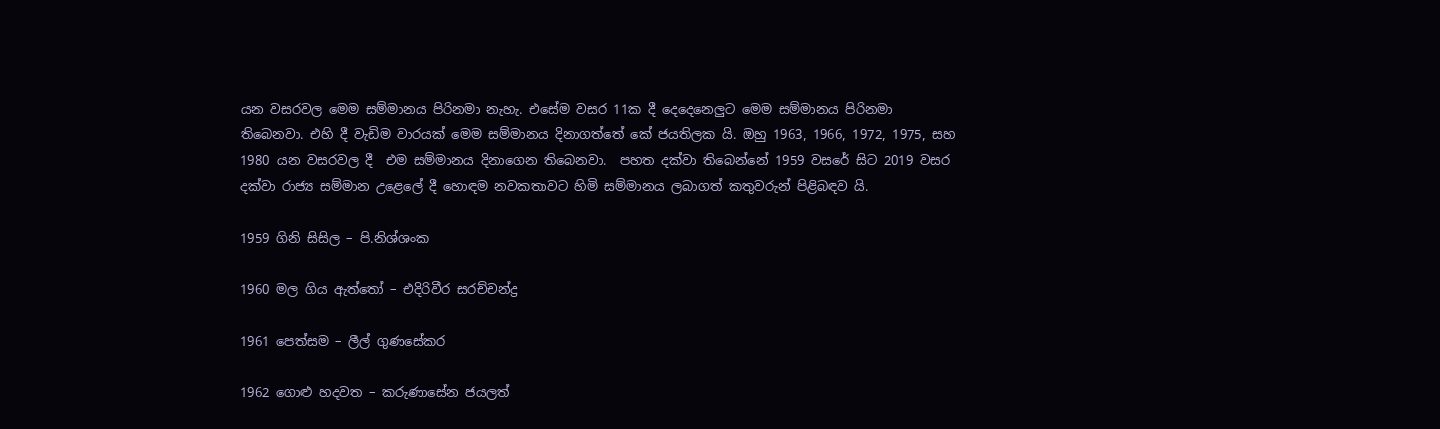යන වසරවල මෙම සම්මානය පිරිනමා නැහැ. එසේම වසර 11ක දී දෙදෙනෙලුට මෙම සම්මානය පිරිනමා තිබෙනවා. එහි දී වැඩිම වාරයක් මෙම සම්මානය දිනාගත්තේ කේ ජයතිලක යි. ඔහු 1963, 1966, 1972, 1975, සහ 1980 යන වසරවල දී  එම සම්මානය දිනාගෙන තිබෙනවා.  පහත දක්වා තිබෙන්නේ 1959 වසරේ සිට 2019 වසර දක්වා රාජ්‍ය සම්මාන උළෙලේ දී හොඳම නවකතාවට හිමි සම්මානය ලබාගත් කතුවරුන් පිළිබඳව යි.

1959 ගිනි සිසිල – පි.නිශ්ශංක

1960 මල ගිය ඇත්තෝ – එදිරිවීර සරච්චන්ද්‍ර‍

1961 පෙත්සම – ලීල් ගුණසේකර

1962 ගොළු හදවත – කරුණාසේන ජයලත්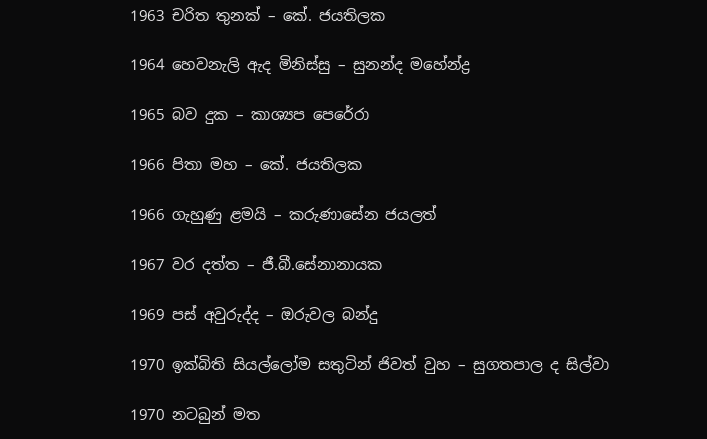1963 චරිත තුනක් – කේ. ජයතිලක

1964 හෙවනැලි ඇද මිනිස්සු – සුනන්ද මහේන්ද්‍ර‍

1965 බව දුක – කාශ්‍යප පෙරේරා

1966 පිතා මහ – කේ. ජයතිලක

1966 ගැහුණු ළමයි – කරුණාසේන ජයලත්

1967 වර දත්ත – ජී.බී.සේනානායක

1969 පස් අවුරුද්ද – ඔරුවල බන්දු

1970 ඉක්බිති සියල්ලෝම සතුටින් ජිවත් වුහ – සුගතපාල ද සිල්වා

1970 නටබුන් මත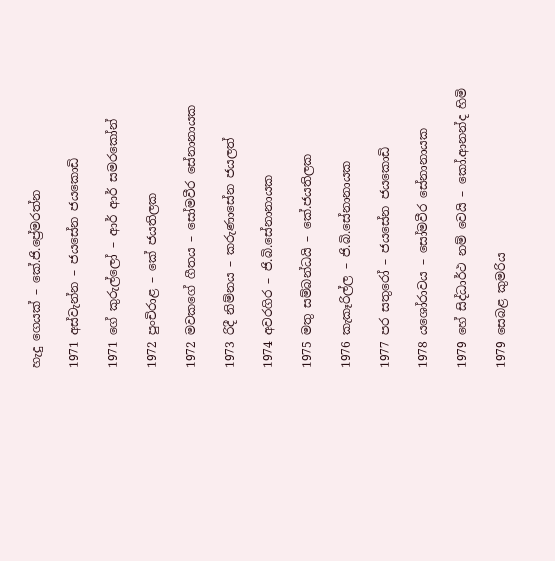හැදු ගෙයක් – කේ.ජි.ප්‍රේමරත්න

1971 අස්වැන්න – ජයසේන ජයකොඩි

1971 ගේ කුරුල්ලෝ – ආර් ආර් සමරකෝන්

1972 පුංචිරාළ – කේ ජයතිලක

1972 මවකගේ ගීතය – සෝමවීර සේනානායක

1973 රිදී නිම්නය – කරුණාසේන ජයලත්

1974 අවරගිර – ජි.බි.සේනානායක

1975 මතු සම්බන්ධයි – කේ.ජයතිලක

1976 කැකෑරිල්ල – ජි.බි.සේනානායක

1977 පර සතුරෝ – ජයසේන ජයකොඩි

1978 යශෝරාවය – සෝමවීර සේනානායක

1979 හේ සිද්ධාර්ථ නම් වෙයි – කෝ.ආනන්ද හිමි

1979 සෙබළ කුමරිය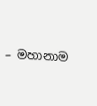– මහානාම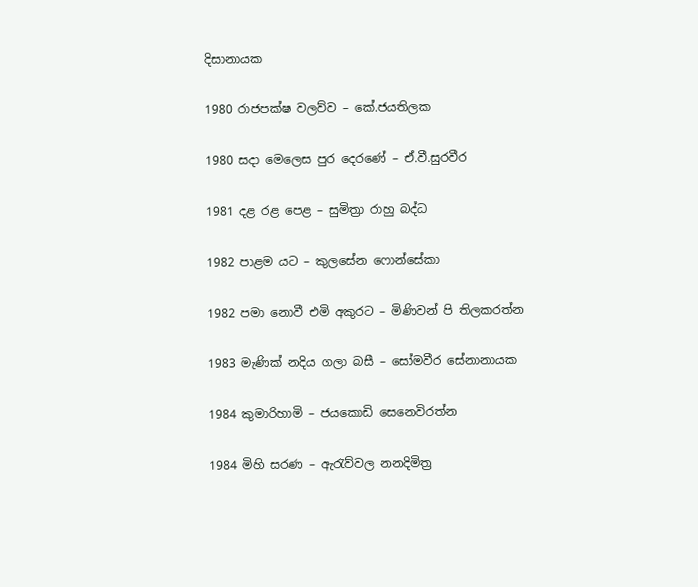දිසානායක

1980 රාජපක්ෂ වලව්ව – කේ.ජයතිලක

1980 සදා මෙලෙස පුර දෙරණේ – ඒ.වී.සුරවීර

1981 දළ රළ පෙළ – සුමිත්‍රා රාහු බද්ධ

1982 පාළම යට – කුලසේන ෆොන්සේකා

1982 පමා නොවී එමි අකුරට – මිණිවන් පි තිලකරත්න

1983 මැණික් නදිය ගලා බසී – සෝමවීර සේනානායක

1984 කුමාරිහාමි – ජයකොඩි සෙනෙවිරත්න

1984 මිහි සරණ – ඇරැව්වල නනදිමිත්‍ර‍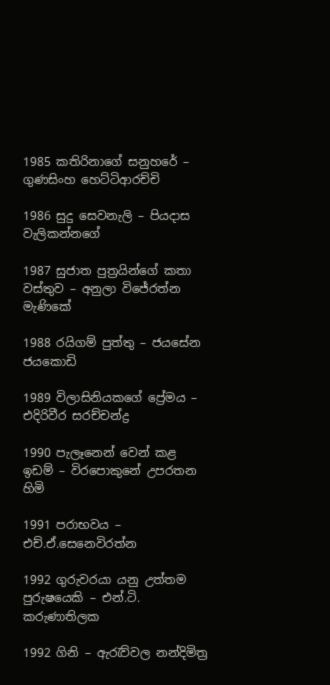1985 කතිරිනාගේ සනුහරේ – ගුණසිංහ හෙට්ටිආරච්චි

1986 සුදු සෙවනැලි – පියදාස වැලිකන්නගේ

1987 සුජාත පුත්‍ර‍යින්ගේ කතා වස්තුව – අනුලා විජේරත්න මැණිකේ

1988 රයිගම් පුත්තු – ජයසේන ජයකොඩි

1989 විලාසිනියකගේ ප්‍රේමය – එදිරිවීර සරච්චන්ද්‍ර‍

1990 පැලෑනෙන් වෙන් කළ ඉඩම් – විරපොකුනේ උපරතන හිමි

1991 පරාභවය – එච්.ඒ.සෙනෙවිරත්න

1992 ගුරුවරයා යනු උත්තම පුරුෂයෙකි – එන්.ටි. කරුණාතිලක

1992 ගිනි – ඇරැව්වල නන්දිමිත්‍ර‍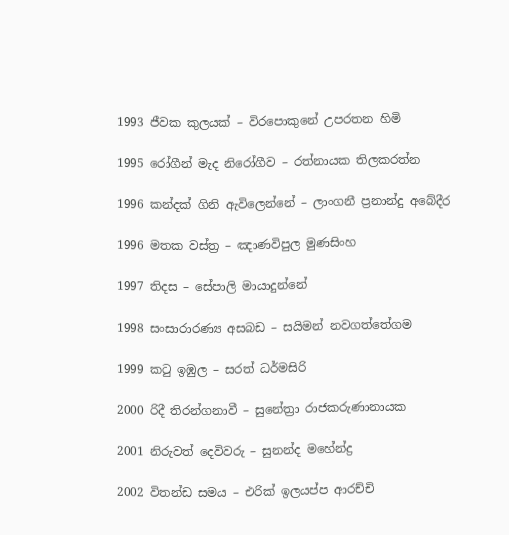1993 ජීවක කුලයක් – විරපොකුනේ උපරතන හිමි

1995 රෝගීන් මැද නිරෝගීව – රත්නායක තිලකරත්න

1996 කන්දක් ගිනි ඇවිලෙන්නේ – ලාංගනී ප්‍ර‍නාන්දු අබේදීර

1996 මතක වස්ත්‍ර‍ – ඤාණවිපුල මුණසිංහ

1997 තිදස – සේපාලි මායාදුන්නේ

1998 සංසාරාරණ්‍ය අසබඩ – සයිමන් නවගත්තේගම

1999 කටු ඉඹුල – සරත් ධර්මසිරි

2000 රිදී තිරන්ගනාවී – සුනේත්‍රා රාජකරුණානායක

2001 නිරුවත් දෙවිවරු – සුනන්ද මහේන්ද්‍ර‍

2002 විතන්ඩ සමය – එරික් ඉලයප්ප ආරච්චි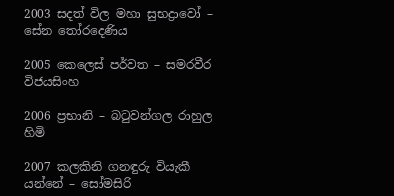2003 සදත් විල මහා සුභද්‍රාවෝ – සේන තෝරදෙණිය

2005 කෙලෙස් පර්වත – සමරවීර විජයසිංහ

2006 ප්‍ර‍භානි – බටුවන්ගල රාහුල හිමි

2007 කලකිනි ගනඳුරු වියැකී යන්නේ – සෝමසිරි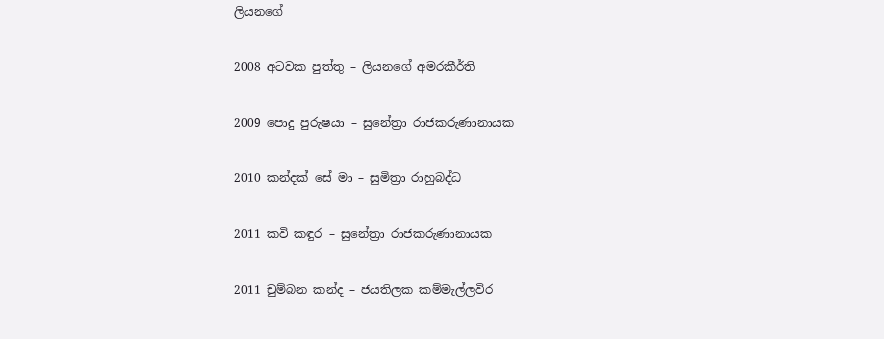ලියනගේ

2008 අටවක පුත්තු – ලියනගේ අමරකීර්ති

2009 පොදු පුරුෂයා – සුනේත්‍රා රාජකරුණානායක

2010 කන්දක් සේ මා – සුමිත්‍රා රාහුබද්ධ

2011 කවි කඳුර – සුනේත්‍රා රාජකරුණානායක

2011 චුම්බන කන්ද – ජයතිලක කම්මැල්ලවිර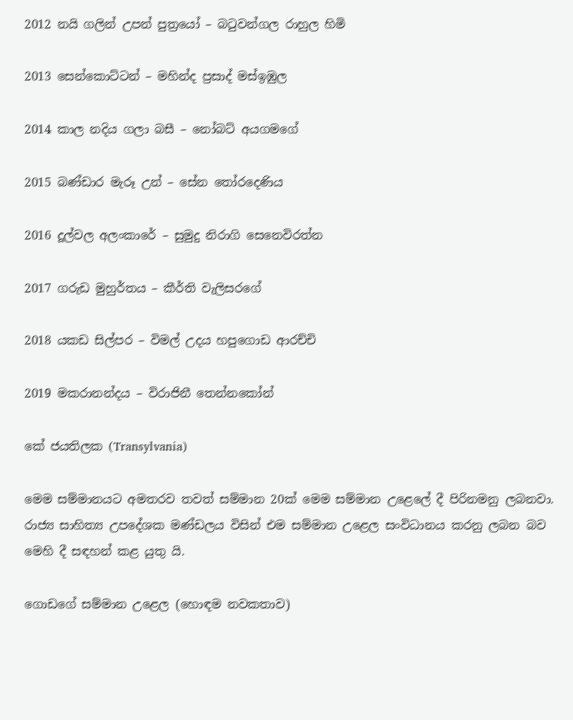2012 නයි ගලින් උපන් පුත්‍ර‍යෝ – බටුවන්ගල රාහුල හිමි

2013 සෙන්කොට්ටන් – මහින්ද ප්‍ර‍සාද් මස්ඉඹුල

2014 කාල නදිය ගලා බසී – නෝබට් අයගමගේ

2015 බණ්ඩාර මැරූ උන් – සේන තෝරදෙණිය

2016 දූල්වල අලංකාරේ – සුමුදු නිරාගි සෙනෙවිරත්න

2017 ගරුඩ මුහුර්තය – කීර්ති වැලිසරගේ

2018 යකඩ සිල්පර – විමල් උදය හපුගොඩ ආරච්චි

2019 මකරානන්දය – විරාජිනී තෙන්නකෝන්

කේ ජයතිලක (Transylvania)

මෙම සම්මානයට අමතරව තවත් සම්මාන 20ක් මෙම සම්මාන උළෙලේ දී පිරිනමනු ලබනවා. රාජ්‍ය සාහිත්‍ය උපදේශක මණ්ඩලය විසින් එම සම්මාන උළෙල සංවිධානය කරනු ලබන බව මෙහි දී සඳහන් කළ යුතු යි.

ගොඩගේ සම්මාන උළෙල (හොඳම නවකතාව)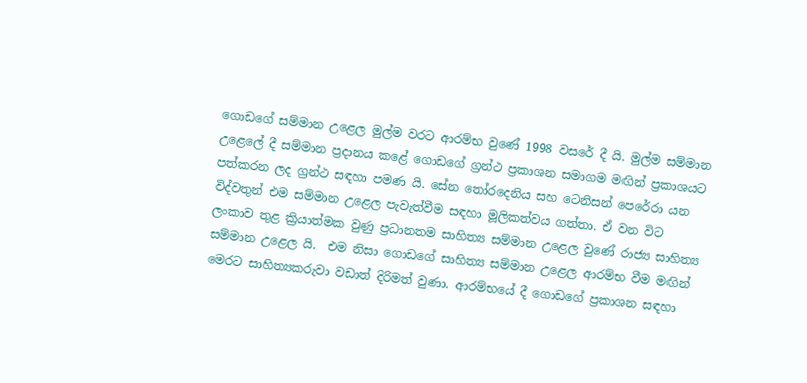ගොඩගේ සම්මාන උළෙල මුල්ම වරට ආරම්භ වුණේ 1998 වසරේ දී යි. මුල්ම සම්මාන උළෙලේ දී සම්මාන ප්‍රදානය කළේ ගොඩගේ ග්‍රන්ථ ප්‍රකාශන සමාගම මඟින් ප්‍රකාශයට පත්කරන ලද ග්‍රන්ථ සඳහා පමණ යි. සේන තෝරදෙනිය සහ ටෙනිසන් පෙරේරා යන විද්වතුන් එම සම්මාන උළෙල පැවැත්වීම සඳහා මූලිකත්වය ගත්තා. ඒ වන විට ලංකාව තුළ ක්‍රියාත්මක වුණු ප්‍රධානතම සාහිත්‍ය සම්මාන උළෙල වුණේ රාජ්‍ය සාහිත්‍ය සම්මාන උළෙල යි.  එම නිසා ගොඩගේ සාහිත්‍ය සම්මාන උළෙල ආරම්භ වීම මඟින් මෙරට සාහිත්‍යකරුවා වඩාත් දිරිමත් වුණා. ආරම්භයේ දී ගොඩගේ ප්‍රකාශන සඳහා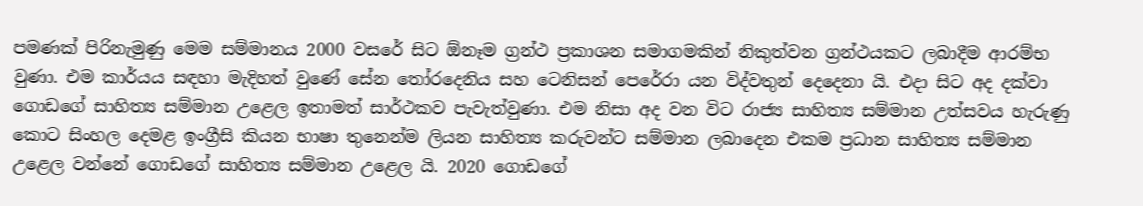පමණක් පිරිනැමුණු මෙම සම්මානය 2000 වසරේ සිට ඕනෑම ග්‍රන්ථ ප්‍රකාශන සමාගමකින් නිකුත්වන ග්‍රන්ථයකට ලබාදීම ආරම්භ වුණා. එම කාර්යය සඳහා මැදිහත් වුණේ සේන තෝරදෙනිය සහ ටෙනිසන් පෙරේරා යන විද්වතුන් දෙදෙනා යි. එදා සිට අද දක්වා ගොඩගේ සාහිත්‍ය සම්මාන උළෙල ඉතාමත් සාර්ථකව පැවැත්වුණා. එම නිසා අද වන විට රාජ්‍ය සාහිත්‍ය සම්මාන උත්සවය හැරුණු කොට සිංහල දෙමළ ඉංග්‍රීසි කියන භාෂා තුනෙන්ම ලියන සාහිත්‍ය කරුවන්ට සම්මාන ලබාදෙන එකම ප්‍රධාන සාහිත්‍ය සම්මාන උළෙල වන්නේ ගොඩගේ සාහිත්‍ය සම්මාන උළෙල යි. 2020 ගොඩගේ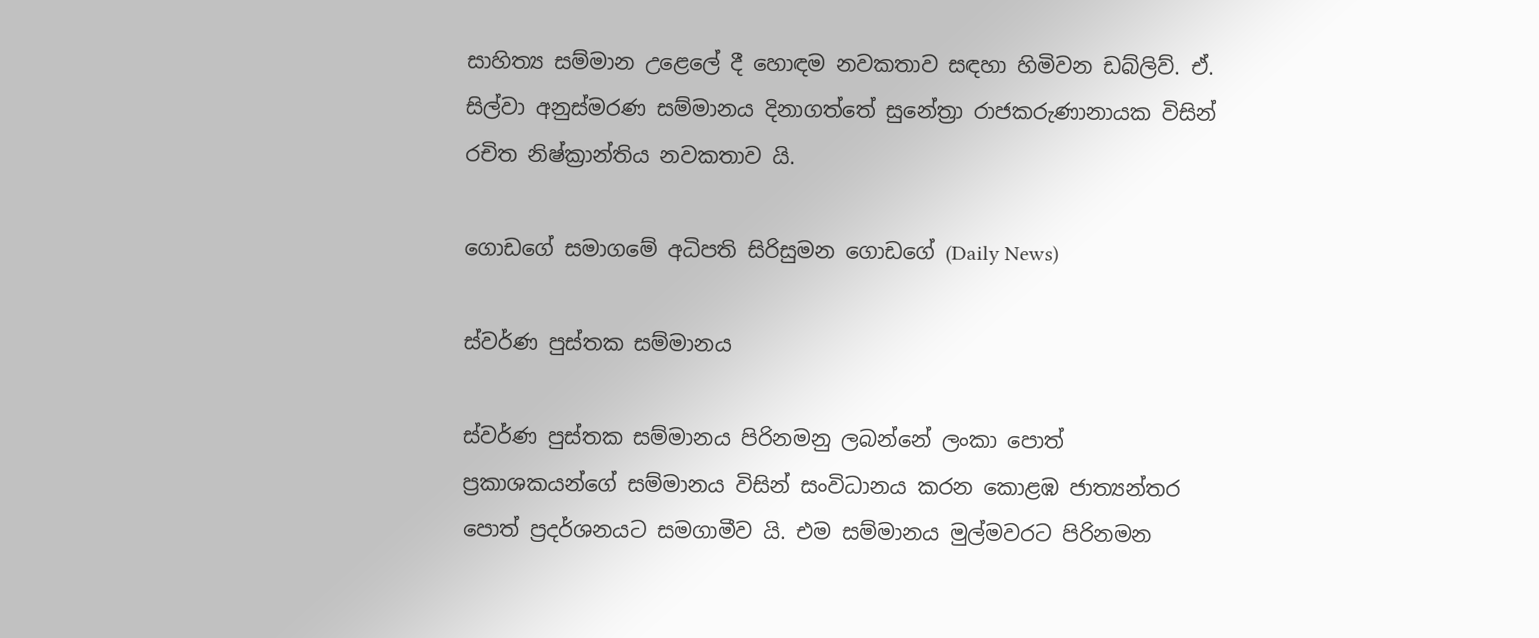සාහිත්‍ය සම්මාන උළෙලේ දී හොඳම නවකතාව සඳහා හිමිවන ඩබ්ලිව්. ඒ. සිල්වා අනුස්මරණ සම්මානය දිනාගත්තේ සුනේත්‍රා රාජකරුණානායක විසින් රචිත නිෂ්ක්‍රාන්තිය නවකතාව යි.

ගොඩගේ සමාගමේ අධිපති සිරිසුමන ගොඩගේ (Daily News)

ස්වර්ණ පුස්තක සම්මානය

ස්වර්ණ පුස්තක සම්මානය පිරිනමනු ලබන්නේ ලංකා පොත් ප්‍රකාශකයන්ගේ සම්මානය විසින් සංවිධානය කරන කොළඹ ජාත්‍යන්තර පොත් ප්‍රදර්ශනයට සමගාමීව යි. එම සම්මානය මුල්මවරට පිරිනමන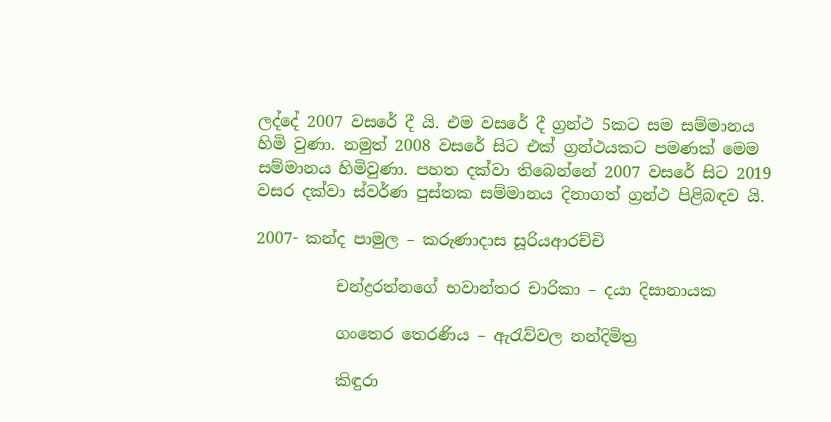ලද්දේ 2007 වසරේ දී යි. එම වසරේ දී ග්‍රන්ථ 5කට සම සම්මානය හිමි වුණා. නමුත් 2008 වසරේ සිට එක් ග්‍රන්ථයකට පමණක් මෙම සම්මානය හිමිවුණා. පහත දක්වා තිබෙන්නේ 2007 වසරේ සිට 2019 වසර දක්වා ස්වර්ණ පුස්තක සම්මානය දිනාගත් ග්‍රන්ථ පිළිබඳව යි.

2007- කන්ද පාමුල – කරුණාදාස සූරියආරච්චි

          චන්ද්‍රරත්නගේ භවාන්තර චාරිකා – දයා දිසානායක

          ගංතෙර තෙරණිය – ඇ‍රැව්වල නන්දිමිත්‍ර

          කිඳුරා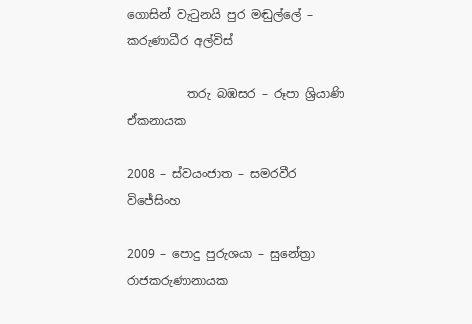ගොසින් වැ‍ටුනයි පුර මඬුල්ලේ – කරුණාධීර අල්විස්

          තරු බඹසර – රූපා ශ්‍රියාණි ඒකනායක

2008 – ස්වයංජාත – සමරවීර විජේසිංහ

2009 – පොදු පුරුශයා – සුනේත්‍රා රාජකරුණානායක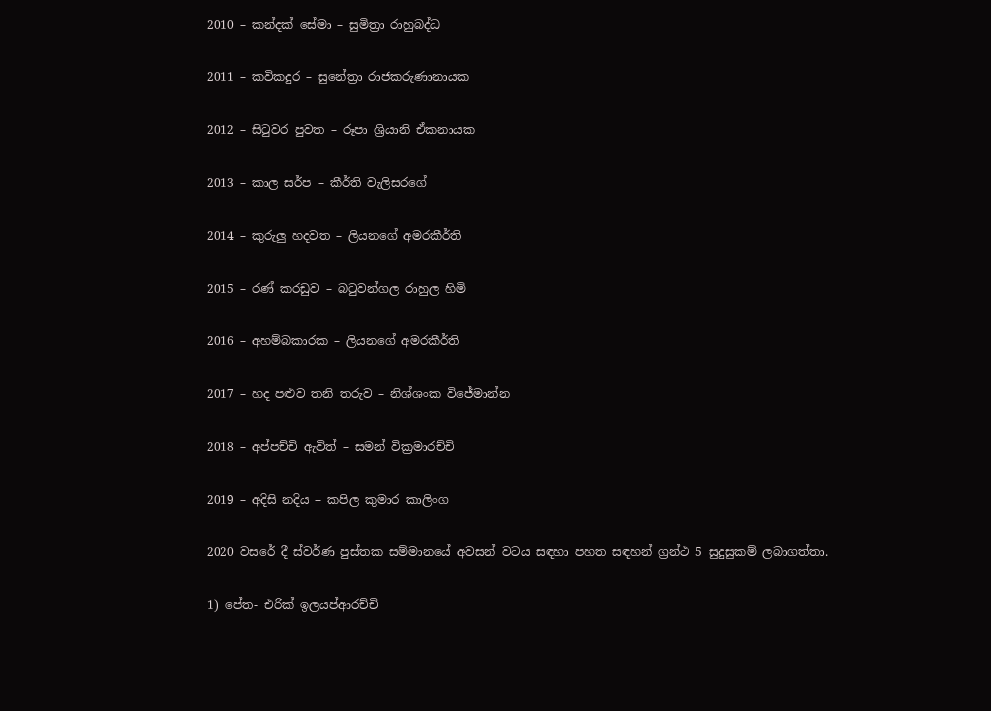2010 – කන්දක් සේමා – සුමිත්‍රා රාහුබද්ධ

2011 – කවිකදුර – සුනේත්‍රා රාජකරුණානායක

2012 – සිටුවර පුවත – රූපා ශ්‍රියානි ඒකනායක

2013 – කාල සර්ප – කීර්ති වැලිසරගේ

2014 – කුරුලු හදවත – ලියනගේ අමරකීර්ති

2015 – රණ් කරඩුව – බටුවන්ගල රාහුල හිමි

2016 – අහම්බකාරක – ලියනගේ අමරකීර්ති

2017 – හද පළුව තනි තරුව – නිශ්ශංක විජේමාන්න

2018 – අප්පච්චි ඇවිත් – සමන් වික්‍රමාරච්චි

2019 – අදිසි නදිය – කපිල කුමාර කාලිංග

2020 වසරේ දී ස්වර්ණ පුස්තක සම්මානයේ අවසන් වටය සඳහා පහත සඳහන් ග්‍රන්ථ 5 සුදුසුකම් ලබාගත්තා.

1) පේත- එරික් ඉලයප්ආරච්චි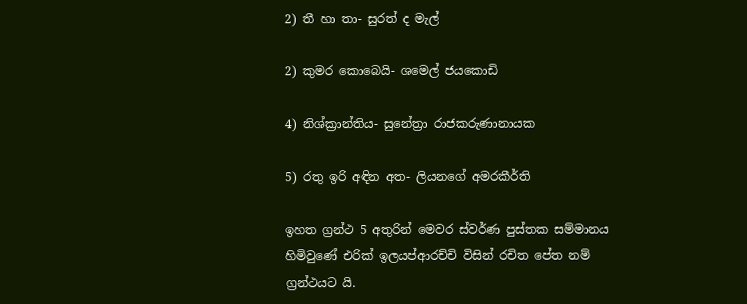2) තී හා තා- සුරත් ද මැල්

2) කුමර කොබෙයි- ශමෙල් ජයකොඩි

4) නිශ්ක්‍රාන්තිය- සුනේත්‍රා රාජකරුණානායක

5) රතු ඉරි අඳින අත- ලියනගේ අමරකීර්ති

ඉහත ග්‍රන්ථ 5 අතුරින් මෙවර ස්වර්ණ පුස්තක සම්මානය හිමිවුණේ එරික් ඉලයප්ආරච්චි විසින් රචිත පේත නම් ග්‍රන්ථයට යි.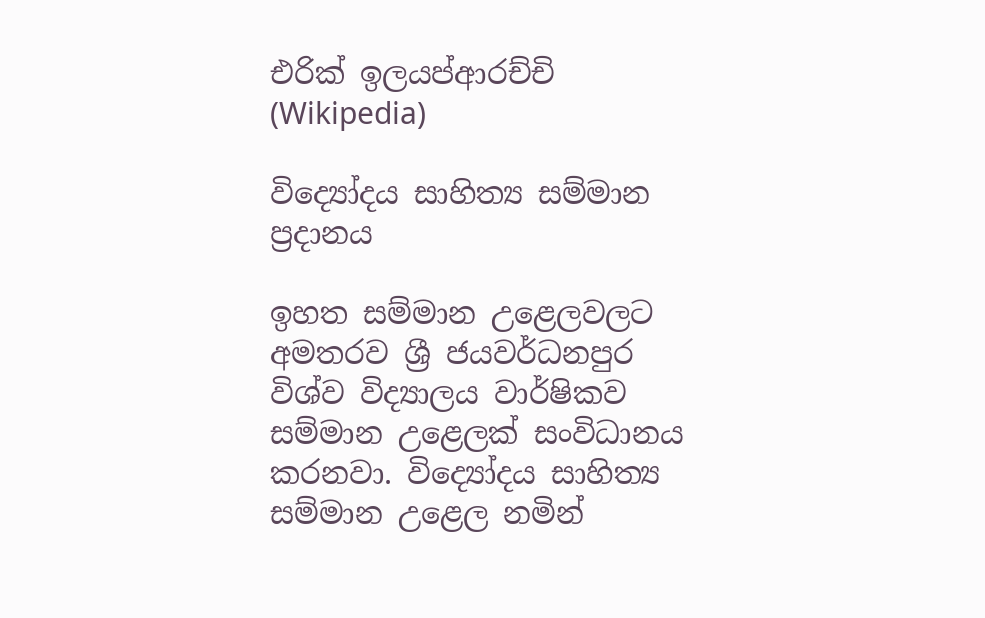එරික් ඉලයප්ආරච්චි (Wikipedia)

විද්‍යෝදය සාහිත්‍ය සම්මාන ප්‍රදානය

ඉහත සම්මාන උළෙලවලට අමතරව ශ්‍රී ජයවර්ධනපුර විශ්ව විද්‍යාලය වාර්ෂිකව සම්මාන උළෙලක් සංවිධානය කරනවා. විද්‍යෝදය සාහිත්‍ය සම්මාන උළෙල නමින්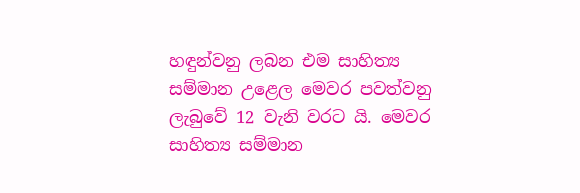හඳුන්වනු ලබන එම සාහිත්‍ය සම්මාන උළෙල මෙවර පවත්වනු ලැබුවේ 12 වැනි වරට යි. මෙවර සාහිත්‍ය සම්මාන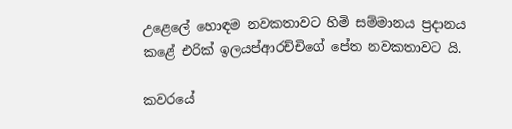උළෙලේ හොඳම නවකතාවට හිමි සම්මානය ප්‍රදානය කළේ එරික් ඉලයප්ආරච්චිගේ පේත නවකතාවට යි.

කවරයේ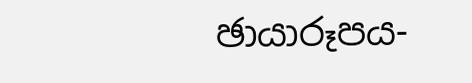ඡායාරූපය-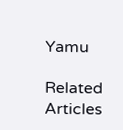Yamu

Related Articles